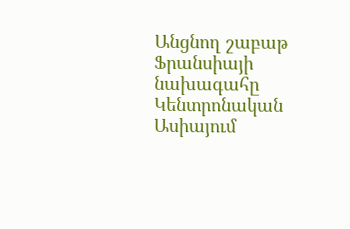Անցնող շաբաթ Ֆրանսիայի նախագահը Կենտրոնական Ասիայում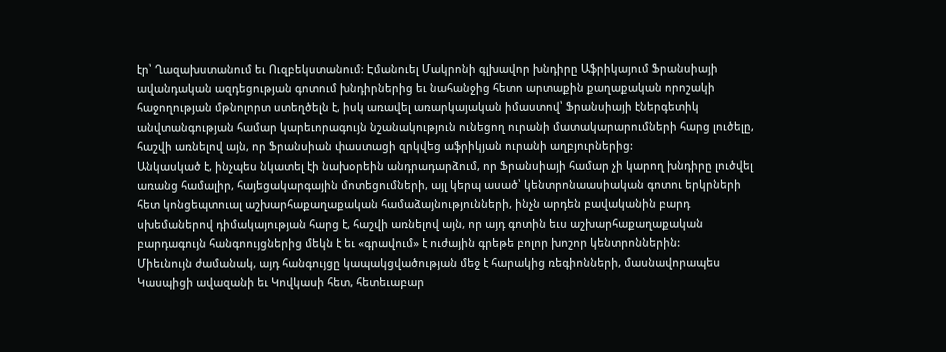էր՝ Ղազախստանում եւ Ուզբեկստանում: Էմանուել Մակրոնի գլխավոր խնդիրը Աֆրիկայում Ֆրանսիայի ավանդական ազդեցության գոտում խնդիրներից եւ նահանջից հետո արտաքին քաղաքական որոշակի հաջողության մթնոլորտ ստեղծելն է, իսկ առավել առարկայական իմաստով՝ Ֆրանսիայի էներգետիկ անվտանգության համար կարեւորագույն նշանակություն ունեցող ուրանի մատակարարումների հարց լուծելը, հաշվի առնելով այն, որ Ֆրանսիան փաստացի զրկվեց աֆրիկյան ուրանի աղբյուրներից:
Անկասկած է, ինչպես նկատել էի նախօրեին անդրադարձում, որ Ֆրանսիայի համար չի կարող խնդիրը լուծվել առանց համալիր, հայեցակարգային մոտեցումների, այլ կերպ ասած՝ կենտրոնաասիական գոտու երկրների հետ կոնցեպտուալ աշխարհաքաղաքական համաձայնությունների, ինչն արդեն բավականին բարդ սխեմաներով դիմակայության հարց է, հաշվի առնելով այն, որ այդ գոտին եւս աշխարհաքաղաքական բարդագույն հանգոույցներից մեկն է եւ «գրավում» է ուժային գրեթե բոլոր խոշոր կենտրոններին:
Միեւնույն ժամանակ, այդ հանգույցը կապակցվածության մեջ է հարակից ռեգիոնների, մասնավորապես Կասպիցի ավազանի եւ Կովկասի հետ, հետեւաբար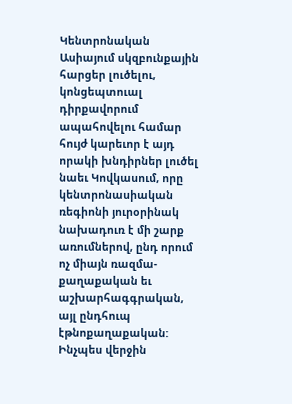Կենտրոնական Ասիայում սկզբունքային հարցեր լուծելու, կոնցեպտուալ դիրքավորում ապահովելու համար հույժ կարեւոր է այդ որակի խնդիրներ լուծել նաեւ Կովկասում, որը կենտրոնասիական ռեգիոնի յուրօրինակ նախադուռ է մի շարք առումներով, ընդ որում ոչ միայն ռազմա-քաղաքական եւ աշխարհագգրական, այլ ընդհուպ էթնոքաղաքական:
Ինչպես վերջին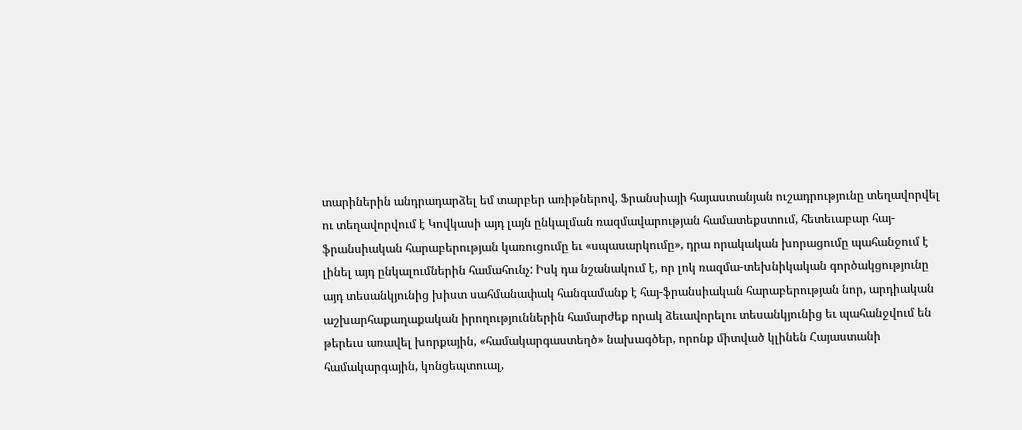տարիներին անդրադարձել եմ տարբեր առիթներով, Ֆրանսիայի հայաստանյան ուշադրությունը տեղավորվել ու տեղավորվում է Կովկասի այդ լայն ընկալման ռազմավարության համատեքստում, հետեւաբար հայ-ֆրանսիական հարաբերության կառուցումը եւ «սպասարկումը», դրա որակական խորացումը պահանջում է լինել այդ ընկալումներին համահունչ: Իսկ դա նշանակում է, որ լոկ ռազմա-տեխնիկական գործակցությունը այդ տեսանկյունից խիստ սահմանափակ հանգամանք է հայ-ֆրանսիական հարաբերության նոր, արդիական աշխարհաքաղաքական իրողություններին համարժեք որակ ձեւավորելու տեսանկյունից եւ պահանջվում են թերեւս առավել խորքային, «համակարգաստեղծ» նախագծեր, որոնք միտված կլինեն Հայաստանի համակարգային, կոնցեպտուալ,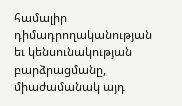համալիր դիմադրողականության եւ կենսունակության բարձրացմանը, միաժամանակ այդ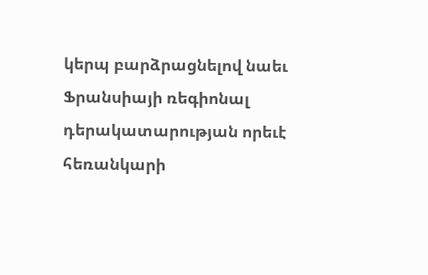կերպ բարձրացնելով նաեւ Ֆրանսիայի ռեգիոնալ դերակատարության որեւէ հեռանկարի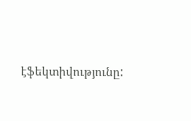էֆեկտիվությունը: